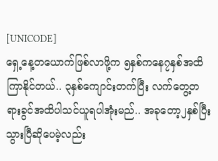[UNICODE]
ရှေ့နေ့တယောက်ဖြစ်လာဖို့က ၅နှစ်ကနေ၇နှစ်အထိကြာနိုင်တယ်.. ၃နှစ်ကျောင်းတက်ပြီး လက်တွေ့တရားခွင်အထိပါသင်ယူရပါအုံးမည်.. အခုတော့၂နှစ်ပြီးသွားပြီဆိုပေမဲ့လည်း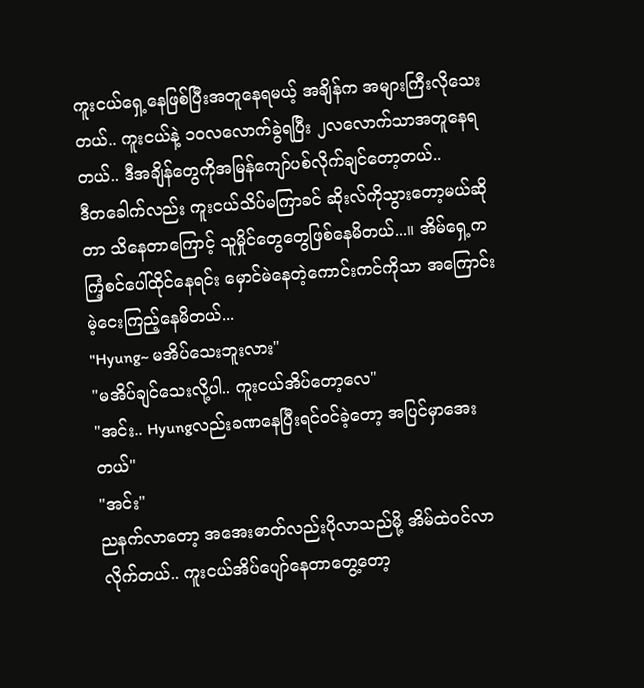ကူးငယ်ရှေ့နေဖြစ်ပြီးအတူနေရမယ့် အချိန်က အများကြီးလိုသေးတယ်.. ကူးငယ်နဲ့ ၁၀လလောက်ခွဲရပြီး ၂လလောက်သာအတူနေရတယ်.. ဒီအချိန်တွေကိုအမြန်ကျော်ပစ်လိုက်ချင်တော့တယ်..
ဒီတခေါက်လည်း ကူးငယ်သိပ်မကြာခင် ဆိုးလ်ကိုသွားတော့မယ်ဆိုတာ သိနေတာကြောင့် သူမှိုင်တွေတွေဖြစ်နေမိတယ်...။ အိမ်ရှေ့ကကြံ့စင်ပေါ်ထိုင်နေရင်း မှောင်မဲနေတဲ့ကောင်းကင်ကိုသာ အကြောင်းမဲ့ငေးကြည့်နေမိတယ်...
"Hyung~ မအိပ်သေးဘူးလား"
"မအိပ်ချင်သေးလို့ပါ.. ကူးငယ်အိပ်တော့လေ"
"အင်း.. Hyungလည်းခဏနေပြီးရင်ဝင်ခဲ့တော့ အပြင်မှာအေးတယ်"
"အင်း"
ညနက်လာတော့ အအေးဓာတ်လည်းပိုလာသည်မို့ အိမ်ထဲဝင်လာလိုက်တယ်.. ကူးငယ်အိပ်ပျော်နေတာတွေ့တော့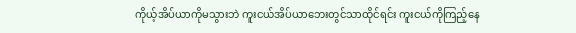ကိုယ့်အိပ်ယာကိုမသွားဘဲ ကူးငယ်အိပ်ယာဘေးတွင်သာထိုင်ရင်း ကူးငယ်ကိုကြည့်နေ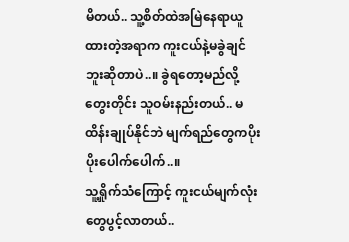မိတယ်.. သူ့စိတ်ထဲအမြဲနေရာယူထားတဲ့အရာက ကူးငယ်နဲ့မခွဲချင်ဘူးဆိုတာပဲ..။ ခွဲရတော့မည်လို့တွေးတိုင်း သူဝမ်းနည်းတယ်.. မထိန်းချုပ်နိုင်ဘဲ မျက်ရည်တွေကပိုးပိုးပေါက်ပေါက်..။
သူ့ရှိုက်သံကြောင့် ကူးငယ်မျက်လုံးတွေပွင့်လာတယ်..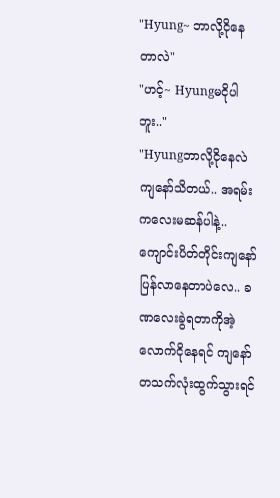"Hyung~ ဘာလို့ငိုနေတာလဲ"
"ဟင့်~ Hyungမငိုပါဘူး.."
"Hyungဘာလို့ငိုနေလဲကျနော်သိတယ်.. အရမ်းကလေးမဆန်ပါနဲ့.. ကျောင်းပိတ်တိုင်းကျနော်ပြန်လာနေတာပဲလေ.. ခဏလေးခွဲရတာကိုအဲ့လောက်ငိုနေရင် ကျနော်တသက်လုံးထွက်သွားရင်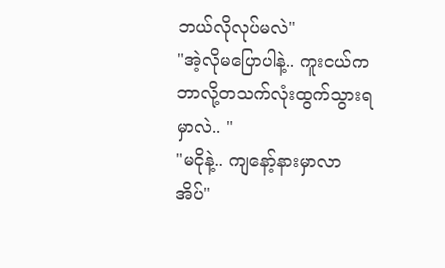ဘယ်လိုလုပ်မလဲ"
"အဲ့လိုမပြောပါနဲ့.. ကူးငယ်ကဘာလို့တသက်လုံးထွက်သွားရမှာလဲ.. "
"မငိုနဲ့.. ကျနော့်နားမှာလာအိပ်"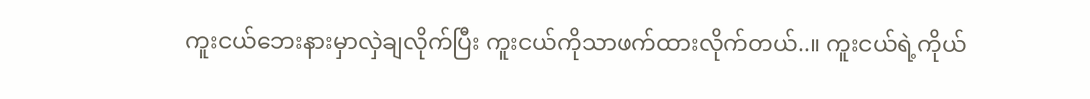ကူးငယ်ဘေးနားမှာလှဲချလိုက်ပြီး ကူးငယ်ကိုသာဖက်ထားလိုက်တယ်..။ ကူးငယ်ရဲ့ကိုယ်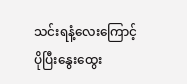သင်းရနံ့လေးကြောင့် ပိုပြီးနွေးထွေး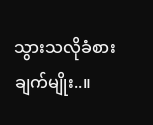သွားသလိုခံစားချက်မျိုး..။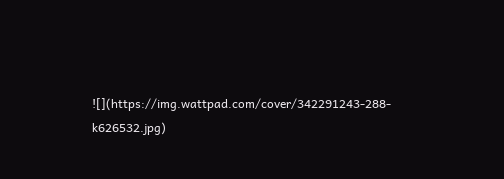![](https://img.wattpad.com/cover/342291243-288-k626532.jpg)